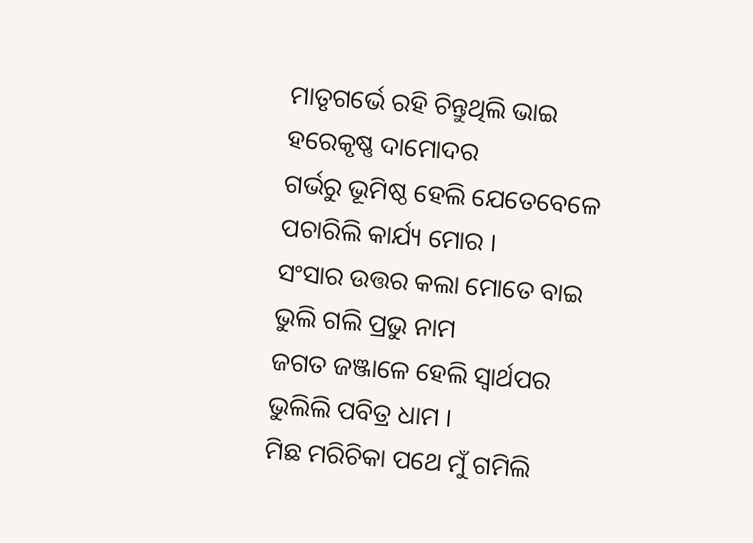ମାତୃଗର୍ଭେ ରହି ଚିନ୍ତୁଥିଲି ଭାଇ
ହରେକୃଷ୍ଣ ଦାମୋଦର
ଗର୍ଭରୁ ଭୂମିଷ୍ଠ ହେଲି ଯେତେବେଳେ
ପଚାରିଲି କାର୍ଯ୍ୟ ମୋର ।
ସଂସାର ଉତ୍ତର କଲା ମୋତେ ବାଇ
ଭୁଲି ଗଲି ପ୍ରଭୁ ନାମ
ଜଗତ ଜଞ୍ଜାଳେ ହେଲି ସ୍ଵାର୍ଥପର
ଭୁଲିଲି ପବିତ୍ର ଧାମ ।
ମିଛ ମରିଚିକା ପଥେ ମୁଁ ଗମିଲି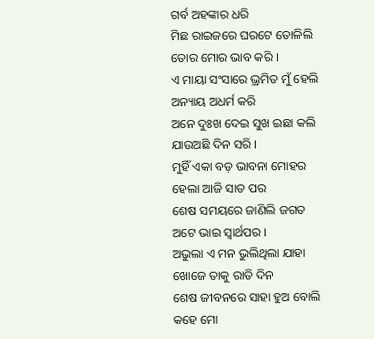ଗର୍ବ ଅହଙ୍କାର ଧରି
ମିଛ ରାଇଜରେ ଘରଟେ ତୋଳିଲି
ତୋର ମୋର ଭାବ କରି ।
ଏ ମାୟା ସଂସାରେ ଭ୍ରମିତ ମୁଁ ହେଲି
ଅନ୍ୟାୟ ଅଧର୍ମ କରି
ଅନେ ଦୁଃଖ ଦେଇ ସୁଖ ଇଛା କଲି
ଯାଉଅଛି ଦିନ ସରି ।
ମୁହିଁ ଏକା ବଡ଼ ଭାବନା ମୋହର
ହେଲା ଆଜି ସାତ ପର
ଶେଷ ସମୟରେ ଜାଣିଲି ଜଗତ
ଅଟେ ଭାଇ ସ୍ଵାର୍ଥପର ।
ଅଭୁଲା ଏ ମନ ଭୁଲିଥିଲା ଯାହା
ଖୋଜେ ତାକୁ ରାତି ଦିନ
ଶେଷ ଜୀବନରେ ସାହା ହୁଅ ବୋଲି
କହେ ମୋ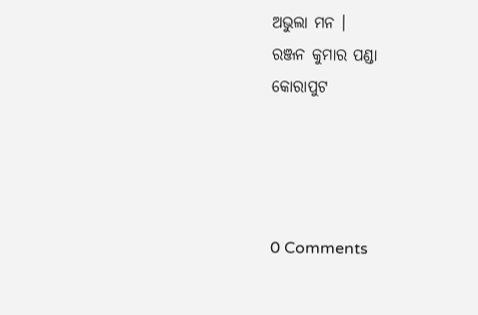ଅଭୁଲା ମନ ।
ରଞ୍ଜନ କୁମାର ପଣ୍ଡା
କୋରାପୁଟ




0 Comments